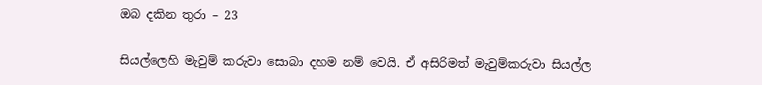ඔබ දකින තුරා – 23

සියල්ලෙහි මැවුම් කරුවා සොබා දහම නම් වෙයි. ඒ අසිරිමත් මැවුම්කරුවා සියල්ල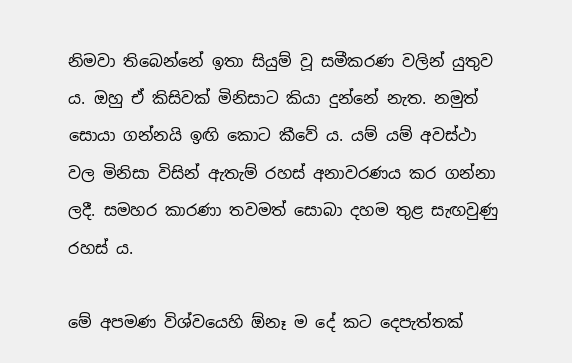නිමවා තිබෙන්නේ ඉතා සියුම් වූ සමීකරණ වලින් යුතුව ය. ඔහු ඒ කිසිවක් මිනිසාට කියා දුන්නේ නැත. නමුත් සොයා ගන්නයි ඉඟි කොට කීවේ ය. යම් යම් අවස්ථා වල මිනිසා විසින් ඇතැම් රහස් අනාවරණය කර ගන්නා ලදී. සමහර කාරණා තවමත් සොබා දහම තුළ සැඟවුණු රහස් ය.

මේ අපමණ විශ්වයෙහි ඕනෑ ම දේ කට දෙපැත්තක්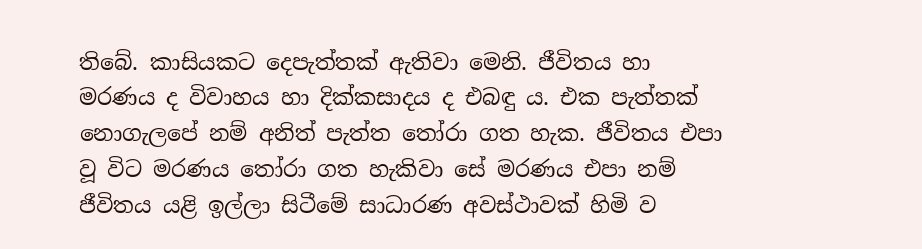තිබේ. කාසියකට දෙපැත්තක් ඇතිවා මෙනි. ජීවිතය හා මරණය ද විවාහය හා දික්කසාදය ද එබඳු ය. එක පැත්තක් නොගැලපේ නම් අනිත් පැත්ත තෝරා ගත හැක. ජීවිතය එපා වූ විට මරණය තෝරා ගත හැකිවා සේ මරණය එපා නම් ජීවිතය යළි ඉල්ලා සිටීමේ සාධාරණ අවස්ථාවක් හිමි ව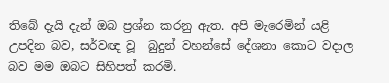තිබේ දැයි දැන් ඔබ ප්‍රශ්න කරනු ඇත. අපි මැරෙමින් යළි උපදින බව, සර්වඥ වූ  බුදුන් වහන්සේ දේශනා කොට වදාල බව මම ඔබට සිහිපත් කරමි.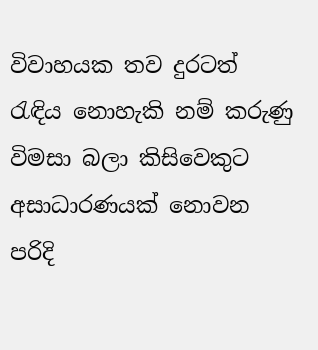විවාහයක තව දුරටත් රැඳිය නොහැකි නම් කරුණු විමසා බලා කිසිවෙකුට අසාධාරණයක් නොවන පරිදි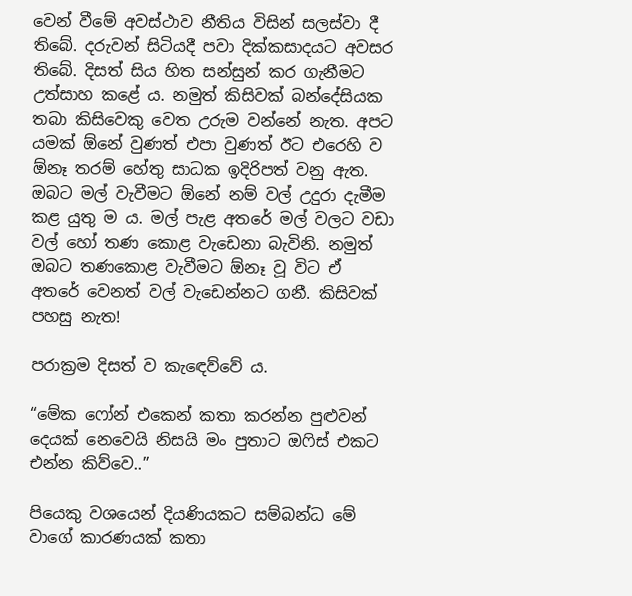වෙන් වීමේ අවස්ථාව නීතිය විසින් සලස්වා දී තිබේ. දරුවන් සිටියදී පවා දික්කසාදයට අවසර තිබේ. දිසත් සිය හිත සන්සුන් කර ගැනීමට උත්සාහ කළේ ය. නමුත් කිසිවක් බන්දේසියක තබා කිසිවෙකු වෙත උරුම වන්නේ නැත. අපට යමක් ඕනේ වුණත් එපා වුණත් ඊට එරෙහි ව ඕනෑ තරම් හේතු සාධක ඉදිරිපත් වනු ඇත. ඔබට මල් වැවීමට ඕනේ නම් වල් උදුරා දැමීම කළ යුතු ම ය. මල් පැළ අතරේ මල් වලට වඩා වල් හෝ තණ කොළ වැඩෙනා බැවිනි. නමුත් ඔබට තණකොළ වැවීමට ඕනෑ වූ විට ඒ අතරේ වෙනත් වල් වැඩෙන්නට ගනී. කිසිවක් පහසු නැත!

පරාක්‍රම දිසත් ව කැඳෙව්වේ ය.

“මේක ෆෝන් එකෙන් කතා කරන්න පුළුවන් දෙයක් නෙවෙයි නිසයි මං පුතාට ඔෆිස් එකට එන්න කිව්වෙ..”

පියෙකු වශයෙන් දියණියකට සම්බන්ධ මේ වාගේ කාරණයක් කතා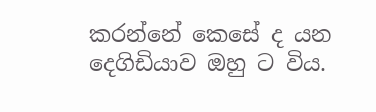කරන්නේ කෙසේ ද යන දෙගිඩියාව ඔහු ට විය.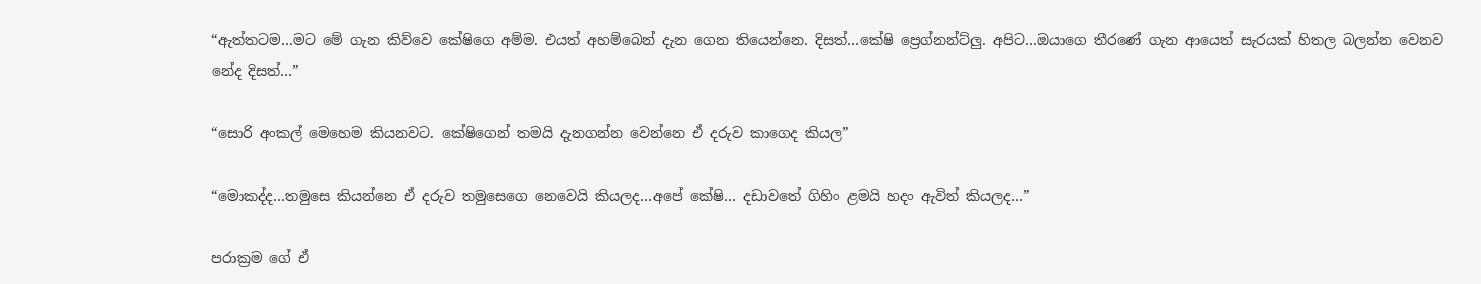“ඇත්තටම…මට මේ ගැන කිව්වෙ කේෂිගෙ අම්ම. එයත් අහම්බෙන් දැන ගෙන තියෙන්නෙ. දිසත්…කේෂි ප්‍රෙග්නන්ට්ලු. අපිට…ඔයාගෙ තීරණේ ගැන ආයෙත් සැරයක් හිතල බලන්න වෙනව නේද දිසත්…”

“සොරි අංකල් මෙහෙම කියනවට. කේෂිගෙන් තමයි දැනගන්න වෙන්නෙ ඒ දරුව කාගෙද කියල”

“මොකද්ද…තමුසෙ කියන්නෙ ඒ දරුව තමුසෙගෙ නෙවෙයි කියලද…අපේ කේෂි… දඩාවතේ ගිහිං ළමයි හදං ඇවිත් කියලද…”

පරාක්‍රම ගේ ඒ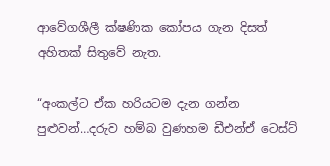ආවේගශීලී ක්ෂණික කෝපය ගැන දිසත් අහිතක් සිතුවේ නැත.

“අංකල්ට ඒක හරියටම දැන ගන්න පුළුවන්…දරුව හම්බ වුණහම ඩීඑන්ඒ ටෙස්ට්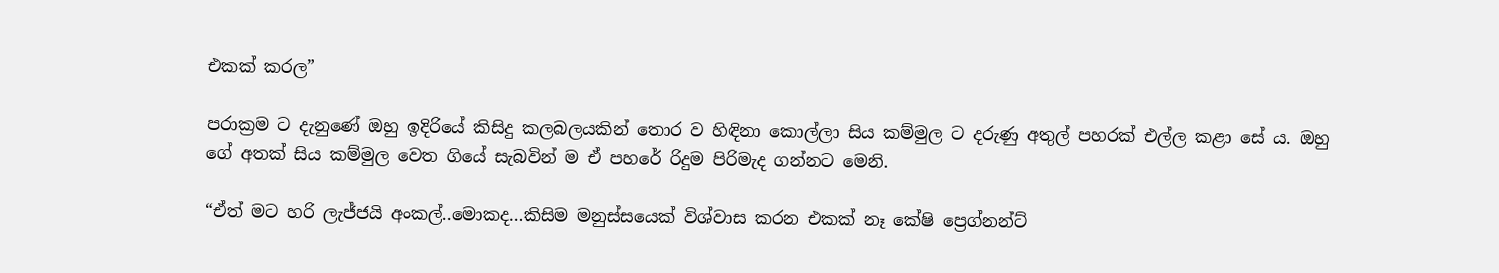එකක් කරල”

පරාක්‍රම ට දැනුණේ ඔහු ඉදිරියේ කිසිදු කලබලයකින් තොර ව හිඳිනා කොල්ලා සිය කම්මුල ට දරුණු අතුල් පහරක් එල්ල කළා සේ ය. ඔහු ගේ අතක් සිය කම්මුල වෙත ගියේ සැබවින් ම ඒ පහරේ රිදුම පිරිමැද ගන්නට මෙනි.

“ඒත් මට හරි ලැජ්ජයි අංකල්..මොකද…කිසිම මනුස්සයෙක් විශ්වාස කරන එකක් නෑ කේෂි ප්‍රෙග්නන්ට්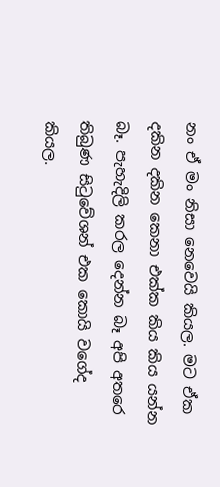නං ඒ මං නිසා නෙවෙයි කියල. මට ඒක දකින දකින කෙනා එක්ක කිය කිය යන්න බෑ. පැහැදිලි කරල දෙන්න බෑ අපි අතරෙ තිබුණ සිටුවේශන් එක කොයි වගේද කියල.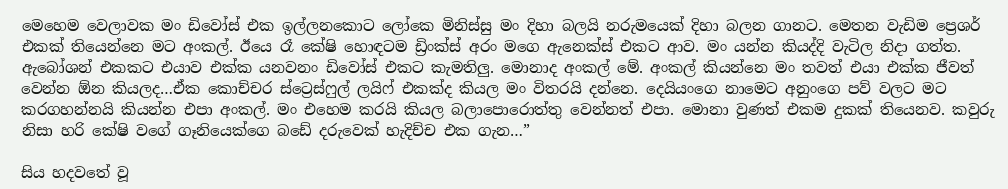මෙහෙම වෙලාවක මං ඩිවෝස් එක ඉල්ලනකොට ලෝකෙ මිනිස්සු මං දිහා බලයි නරුමයෙක් දිහා බලන ගානට. මෙතන වැඩිම ප්‍රෙශර් එකක් තියෙන්නෙ මට අංකල්. ඊයෙ රෑ කේෂි හොඳටම ඩ්‍රිංක්ස් අරං මගෙ ඇනෙක්ස් එකට ආව. මං යන්න කියද්දි වැටිල නිදා ගත්ත. ඇබෝශන් එකකට එයාව එක්ක යනවනං ඩිවෝස් එකට කැමතිලු. මොනාද අංකල් මේ. අංකල් කියන්නෙ මං තවත් එයා එක්ක ජීවත් වෙන්න ඕන කියලද…ඒක කොච්චර ස්ට්‍රෙස්ෆුල් ලයිෆ් එකක්ද කියල මං විතරයි දන්නෙ. දෙයියංගෙ නාමෙට අනුංගෙ පව් වලට මට කරගහන්නයි කියන්න එපා අංකල්. මං එහෙම කරයි කියල බලාපොරොත්තු වෙන්නත් එපා. මොනා වුණත් එකම දුකක් තියෙනව. කවුරු නිසා හරි කේෂි වගේ ගෑනියෙක්ගෙ බඩේ දරුවෙක් හැදිච්ච එක ගැන…”

සිය හදවතේ වූ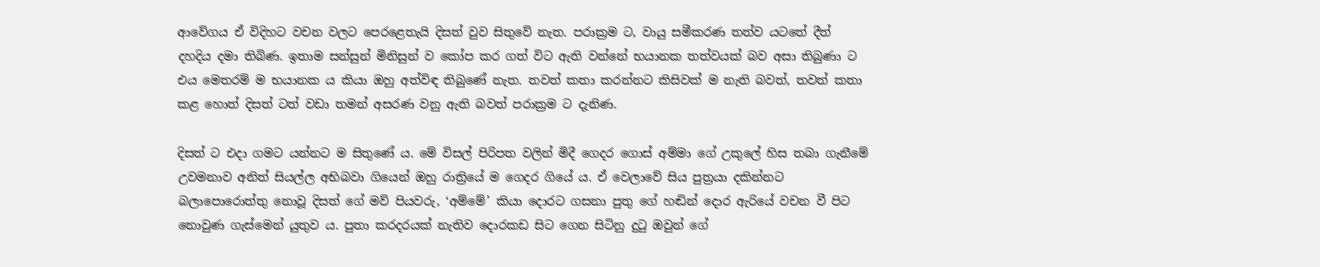ආවේගය ඒ විදිහට වචන වලට පෙරළෙතැයි දිසත් වුව සිතුවේ නැත. පරාක්‍රම ට, වායු සමීකරණ තත්ව යටතේ දීත් දහදිය දමා තිබිණ. ඉතාම සන්සුන් මිනිසුන් ව කෝප කර ගත් විට ඇති වන්නේ භයානක තත්වයක් බව අසා තිබුණා ට එය මෙතරම් ම භයානක ය කියා ඔහු අත්විඳ තිබුණේ නැත. තවත් කතා කරන්නට කිසිවක් ම නැති බවත්, තවත් කතා කළ හොත් දිසත් ටත් වඩා තමන් අසරණ වනු ඇති බවත් පරාක්‍රම ට දැනිණ.

දිසත් ට එදා ගමට යන්නට ම සිතුණේ ය. මේ විසල් පිරිපත වලින් මිදී ගෙදර ගොස් අම්මා ගේ උකුලේ හිස තබා ගැනීමේ උවමනාව අනිත් සියල්ල අභිබවා ගියෙන් ඔහු රාත්‍රියේ ම ගෙදර ගියේ ය. ඒ වෙලාවේ සිය පුත්‍රයා දකින්නට බලාපොරොත්තු නොවූ දිසත් ගේ මව් පියවරු, ‘අම්මේ’ කියා දොරට ගසනා පුතු ගේ හඬින් දොර ඇරියේ වචන වී පිට නොවුණ ගැස්මෙන් යුතුව ය. පුතා කරදරයක් නැතිව දොරකඩ සිට ගෙන සිටිනු දුටු ඔවුන් ගේ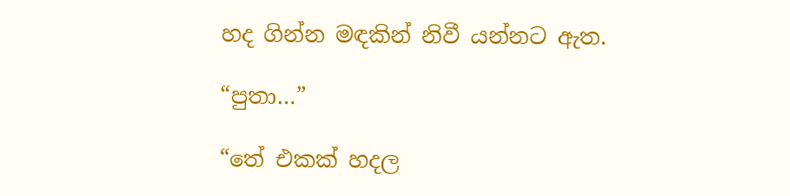හද ගින්න මඳකින් නිවී යන්නට ඇත.

“පුතා…”

“තේ එකක් හදල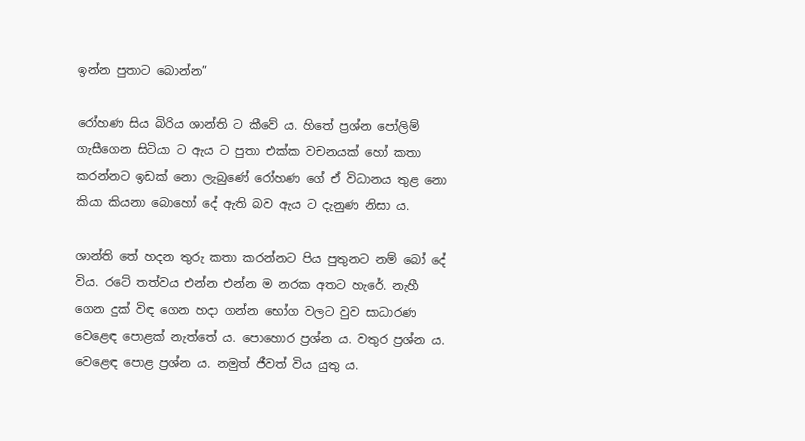ඉන්න පුතාට බොන්න”

රෝහණ සිය බිරිය ශාන්ති ට කීවේ ය. හිතේ ප්‍රශ්න පෝලිම් ගැසීගෙන සිටියා ට ඇය ට පුතා එක්ක වචනයක් හෝ කතා කරන්නට ඉඩක් නො ලැබුණේ රෝහණ ගේ ඒ විධානය තුළ නො කියා කියනා බොහෝ දේ ඇති බව ඇය ට දැනුණ නිසා ය.

ශාන්ති තේ හදන තුරු කතා කරන්නට පිය පුතුනට නම් බෝ දේ විය. රටේ තත්වය එන්න එන්න ම නරක අතට හැරේ. නැහී ගෙන දුක් විඳ ගෙන හදා ගන්න භෝග වලට වුව සාධාරණ වෙළෙඳ පොළක් නැත්තේ ය. පොහොර ප්‍රශ්න ය. වතුර ප්‍රශ්න ය. වෙළෙඳ පොළ ප්‍රශ්න ය. නමුත් ජීවත් විය යුතු ය.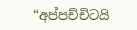“අප්පච්චිටයි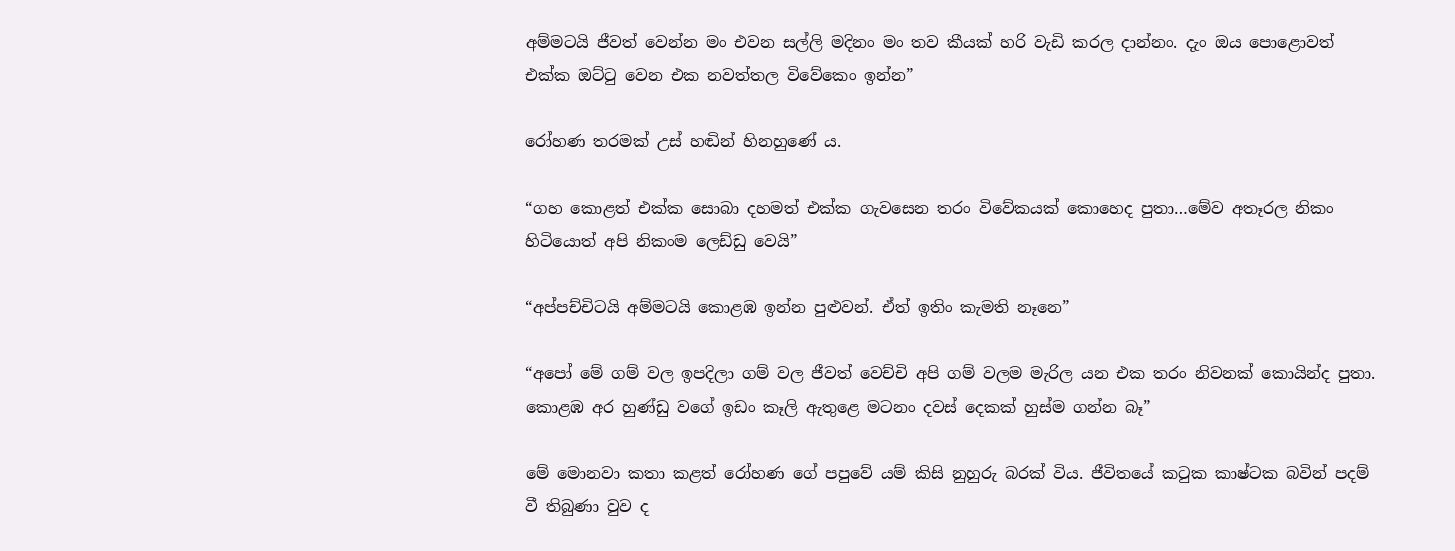අම්මටයි ජීවත් වෙන්න මං එවන සල්ලි මදිනං මං තව කීයක් හරි වැඩි කරල දාන්නං. දැං ඔය පොළොවත් එක්ක ඔට්ටු වෙන එක නවත්තල විවේකෙං ඉන්න”

රෝහණ තරමක් උස් හඬින් හිනහුණේ ය.

“ගහ කොළත් එක්ක සොබා දහමත් එක්ක ගැවසෙන තරං විවේකයක් කොහෙද පුතා…මේව අතෑරල නිකං හිටියොත් අපි නිකංම ලෙඩ්ඩු වෙයි”

“අප්පච්චිටයි අම්මටයි කොළඹ ඉන්න පුළුවන්. ඒත් ඉතිං කැමති නෑනෙ”

“අපෝ මේ ගම් වල ඉපදිලා ගම් වල ජීවත් වෙච්චි අපි ගම් වලම මැරිල යන එක තරං නිවනක් කොයින්ද පුතා. කොළඹ අර හුණ්ඩු වගේ ඉඩං කෑලි ඇතුළෙ මටනං දවස් දෙකක් හුස්ම ගන්න බෑ”

මේ මොනවා කතා කළත් රෝහණ ගේ පපුවේ යම් කිසි නුහුරු බරක් විය. ජීවිතයේ කටුක කාෂ්ටක බවින් පදම් වී තිබුණා වුව ද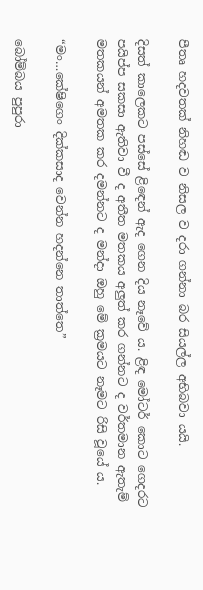පීතෘ හදවතක් නිහඬ ව නිසල ව දරා ගන්නා බර සියල්ල අභිබවා යයි.

දිසත් කාලෙකට පස්සේ ළිඳෙන් ඇද ගෙන දිය නෑවේ ය. ළිඳ මෝටර් කොට ගෙදරට පයිප්ප සකසා ඇතිවා වී ද අතීත මතකය අලුත් කර ගන්නට ද වර්තමාන ඇතැම් මතකයන් අමතක කර දමන්නට ද මන්දා ඔහු මේ ක්‍රමයට නෑමට රිසි වූයේ ය.

“මං…කේෂිගෙං දික්කසාද වෙන්න හදන්නෙ තාත්තෙ”

බෝම්බය පුපුරා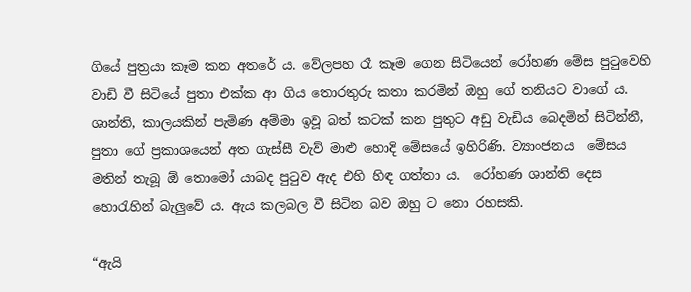ගියේ පුත්‍රයා කෑම කන අතරේ ය. වේලපහ රෑ කෑම ගෙන සිටියෙන් රෝහණ මේස පුටුවෙහි වාඩි වී සිටියේ පුතා එක්ක ආ ගිය තොරතුරු කතා කරමින් ඔහු ගේ තනියට වාගේ ය. ශාන්ති, කාලයකින් පැමිණ අම්මා ඉවූ බත් කටක් කන පුතුට අඩු වැඩිය බෙදමින් සිටින්නී, පුතා ගේ ප්‍රකාශයෙන් අත ගැස්සී වැව් මාළු හොදි මේසයේ ඉහිරිණි. ව්‍යාංජනය  මේසය මතින් තැබූ ඕ තොමෝ යාබද පුටුව ඇද එහි හිඳ ගත්තා ය.  රෝහණ ශාන්ති දෙස හොරැහින් බැලුවේ ය. ඇය කලබල වී සිටින බව ඔහු ට නො රහසකි.

“ඇයි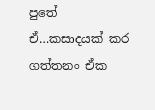පුතේ ඒ…කසාදයක් කර ගත්තනං ඒක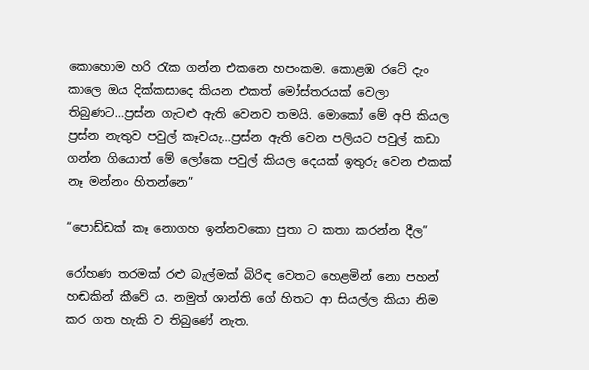කොහොම හරි රැක ගන්න එකනෙ හපංකම. කොළඹ රටේ දැං කාලෙ ඔය දික්කසාදෙ කියන එකත් මෝස්තරයක් වෙලා තිබුණට…ප්‍රස්න ගැටළු ඇති වෙනව තමයි. මොකෝ මේ අපි කියල ප්‍රස්න නැතුව පවුල් කෑවයැ…ප්‍රස්න ඇති වෙන පලියට පවුල් කඩා ගන්න ගියොත් මේ ලෝකෙ පවුල් කියල දෙයක් ඉතුරු වෙන එකක් නෑ මන්නං හිතන්නෙ”

“පොඩ්ඩක් කෑ නොගහ ඉන්නවකො පුතා ට කතා කරන්න දීල”

රෝහණ තරමක් රළු බැල්මක් බිරිඳ වෙතට හෙළමින් නො පහන් හඬකින් කීවේ ය. නමුත් ශාන්ති ගේ හිතට ආ සියල්ල කියා නිම කර ගත හැකි ව තිබුණේ නැත.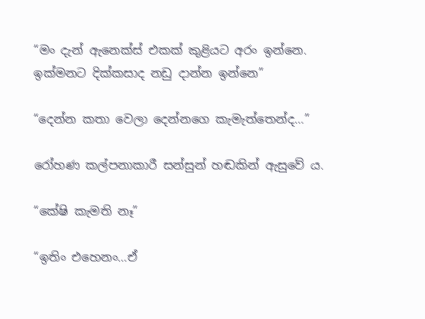“මං දැන් ඇනෙක්ස් එකක් කුළියට අරං ඉන්නෙ. ඉක්මනට දික්කසාද නඩු දාන්න ඉන්නෙ”

“දෙන්න කතා වෙලා දෙන්නගෙ කැමැත්තෙන්ද…”

රෝහණ කල්පනාකාරී සන්සුන් හඬකින් ඇසුවේ ය.

“කේෂි කැමති නෑ”

“ඉතිං එහෙනං…ඒ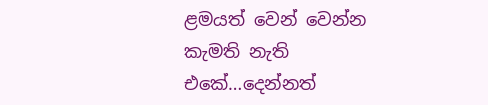ළමයත් වෙන් වෙන්න කැමති නැති එකේ…දෙන්නත්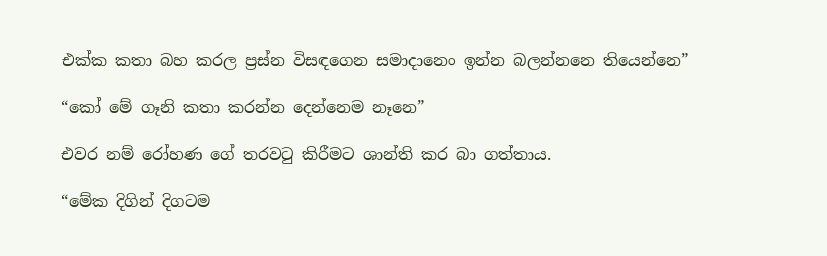එක්ක කතා බහ කරල ප්‍රස්න විසඳගෙන සමාදානෙං ඉන්න බලන්නනෙ තියෙන්නෙ”

“කෝ මේ ගෑනි කතා කරන්න දෙන්නෙම නෑනෙ”

එවර නම් රෝහණ ගේ තරවටු කිරීමට ශාන්ති කර බා ගත්තාය.

“මේක දිගින් දිගටම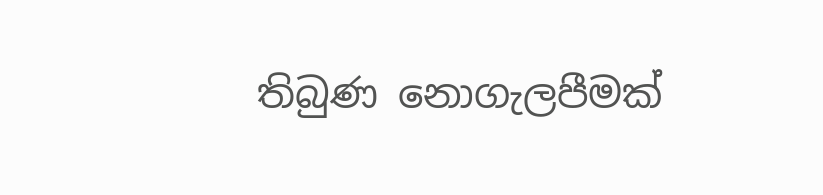තිබුණ නොගැලපීමක්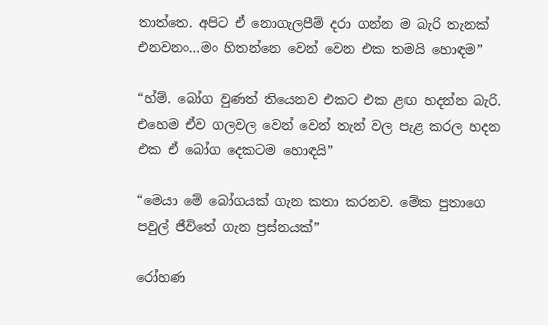තාත්තෙ. අපිට ඒ නොගැලපීම් දරා ගන්න ම බැරි තැනක් එනවනං…මං හිතන්නෙ වෙන් වෙන එක තමයි හොඳම”

“හ්ම්. බෝග වුණත් තියෙනව එකට එක ළඟ හදන්න බැරි. එහෙම ඒව ගලවල වෙන් වෙන් තැන් වල පැළ කරල හදන එක ඒ බෝග දෙකටම හොඳයි”

“මෙයා මේ බෝගයක් ගැන කතා කරනව. මේක පුතාගෙ පවුල් ජීවිතේ ගැන ප්‍රස්නයක්”

රෝහණ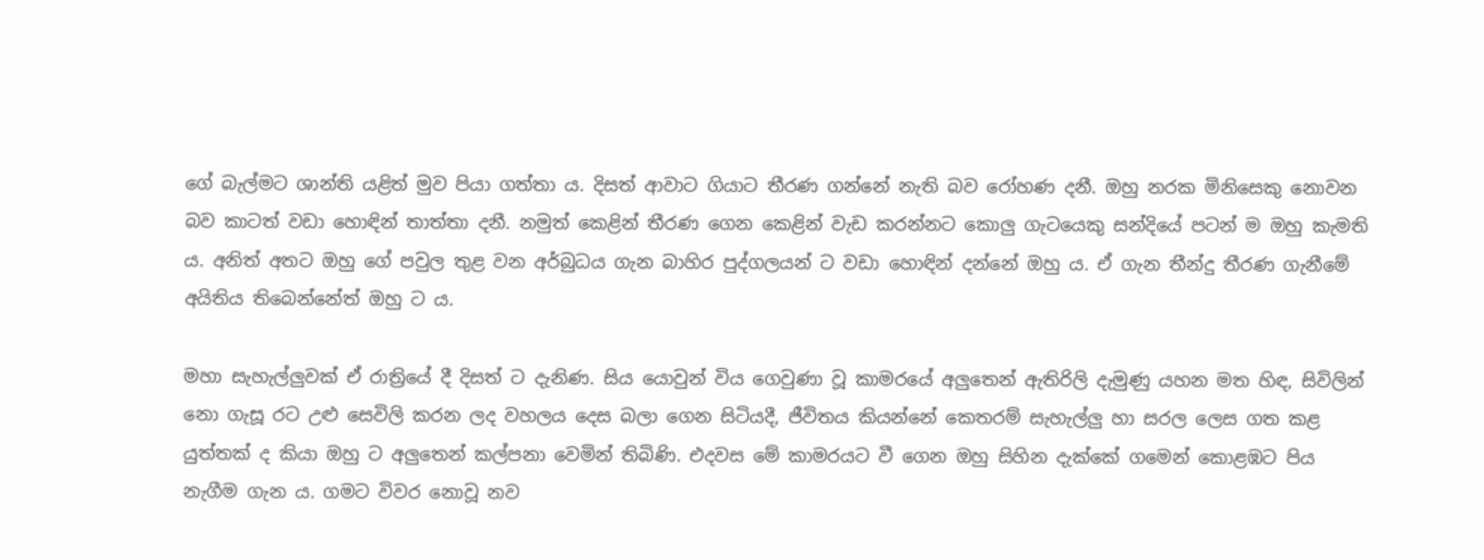ගේ බැල්මට ශාන්ති යළිත් මුව පියා ගත්තා ය. දිසත් ආවාට ගියාට තීරණ ගන්නේ නැති බව රෝහණ දනී. ඔහු නරක මිනිසෙකු නොවන බව කාටත් වඩා හොඳින් තාත්තා දනී. නමුත් කෙළින් තීරණ ගෙන කෙළින් වැඩ කරන්නට කොලු ගැටයෙකු සන්දියේ පටන් ම ඔහු කැමති ය. අනිත් අතට ඔහු ගේ පවුල තුළ වන අර්බුධය ගැන බාහිර පුද්ගලයන් ට වඩා හොඳින් දන්නේ ඔහු ය. ඒ ගැන තීන්දු තීරණ ගැනීමේ අයිතිය තිබෙන්නේත් ඔහු ට ය.

මහා සැහැල්ලුවක් ඒ රාත්‍රියේ දී දිසත් ට දැනිණ. සිය යොවුන් විය ගෙවුණා වූ කාමරයේ අලුතෙන් ඇතිරිලි දැමුණු යහන මත හිඳ, සිවිලින් නො ගැසූ රට උළු සෙවිලි කරන ලද වහලය දෙස බලා ගෙන සිටියදී, ජීවිතය කියන්නේ කෙතරම් සැහැල්ලු හා සරල ලෙස ගත කළ යුත්තක් ද කියා ඔහු ට අලුතෙන් කල්පනා වෙමින් තිබිණි. එදවස මේ කාමරයට වී ගෙන ඔහු සිහින දැක්කේ ගමෙන් කොළඹට පිය නැගීම ගැන ය. ගමට විවර නොවූ නව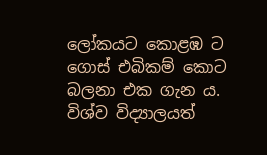ලෝකයට කොළඹ ට ගොස් එබිකම් කොට බලනා එක ගැන ය. විශ්ව විද්‍යාලයත්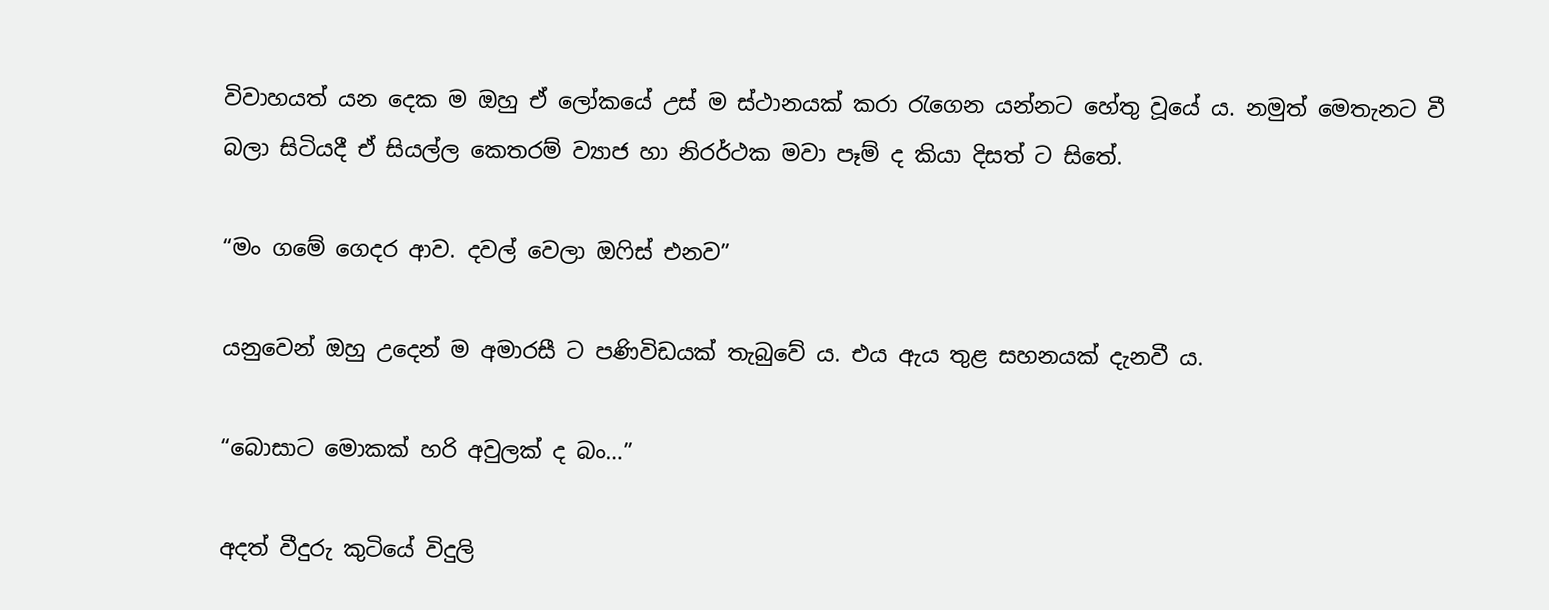විවාහයත් යන දෙක ම ඔහු ඒ ලෝකයේ උස් ම ස්ථානයක් කරා රැගෙන යන්නට හේතු වූයේ ය. නමුත් මෙතැනට වී බලා සිටියදී ඒ සියල්ල කෙතරම් ව්‍යාජ හා නිරර්ථක මවා පෑම් ද කියා දිසත් ට සිතේ.

“මං ගමේ ගෙදර ආව. දවල් වෙලා ඔෆිස් එනව”

යනුවෙන් ඔහු උදෙන් ම අමාරසී ට පණිවිඩයක් තැබුවේ ය. එය ඇය තුළ සහනයක් දැනවී ය.

“බොසාට මොකක් හරි අවුලක් ද බං…”

අදත් වීදුරු කුටියේ විදුලි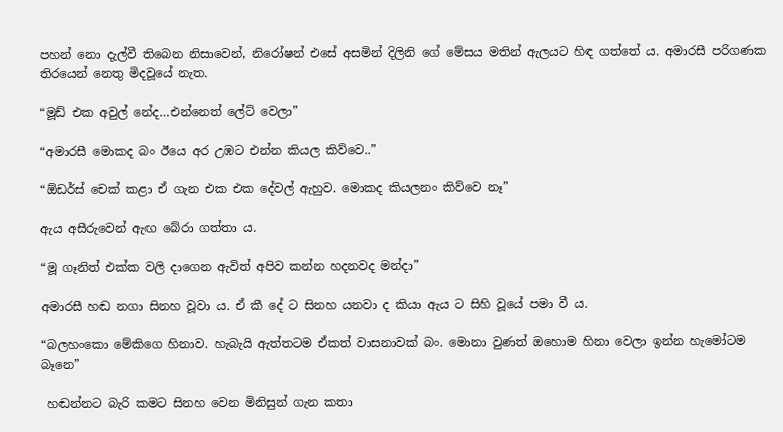පහන් නො දැල්වී තිබෙන නිසාවෙන්, නිරෝෂන් එසේ අසමින් දිලිනි ගේ මේසය මතින් ඇලයට හිඳ ගත්තේ ය. අමාරසී පරිගණක තිරයෙන් නෙතු මිදවූයේ නැත.

“මූඩ් එක අවුල් නේද…එන්නෙත් ලේට් වෙලා”

“අමාරසී මොකද බං ඊයෙ අර උඹට එන්න කියල කිව්වෙ..”

“ඕඩර්ස් චෙක් කළා ඒ ගැන එක එක දේවල් ඇහුව. මොකද කියලනං කිව්වෙ නෑ”

ඇය අසීරුවෙන් ඇඟ බේරා ගත්තා ය.

“මූ ගෑනිත් එක්ක වලි දාගෙන ඇවිත් අපිව කන්න හදනවද මන්දා”

අමාරසී හඬ නගා සිනහ වූවා ය. ඒ කී දේ ට සිනහ යනවා ද කියා ඇය ට සිහි වූයේ පමා වී ය.

“බලහංකො මේකිගෙ හිනාව. හැබැයි ඇත්තටම ඒකත් වාසනාවක් බං. මොනා වුණත් ඔහොම හිනා වෙලා ඉන්න හැමෝටම බෑනෙ”

 හඬන්නට බැරි කමට සිනහ වෙන මිනිසුන් ගැන කතා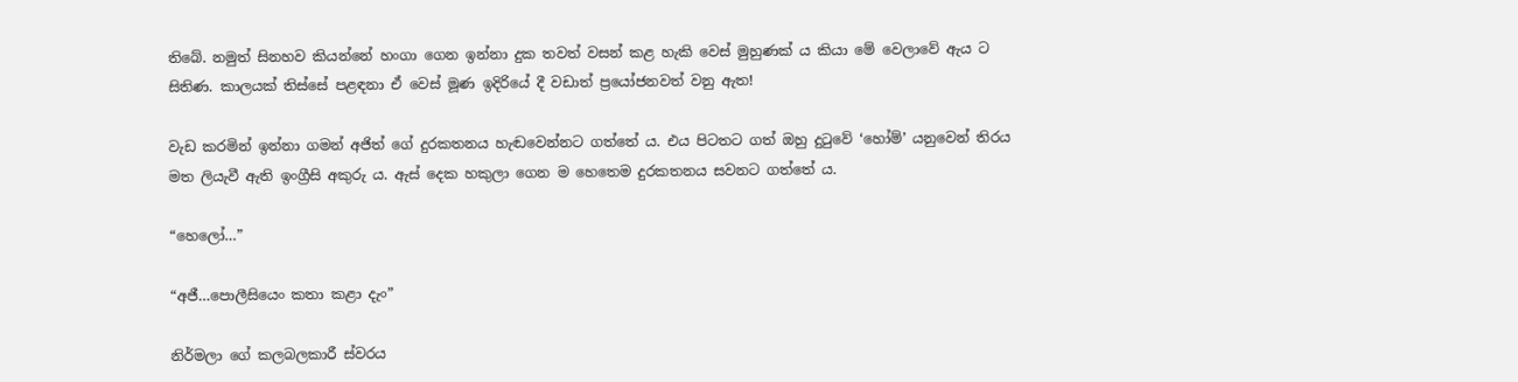තිබේ. නමුත් සිනහව කියන්නේ හංගා ගෙන ඉන්නා දුක තවත් වසන් කළ හැකි වෙස් මුහුණක් ය කියා මේ වෙලාවේ ඇය ට සිතිණ. කාලයක් තිස්සේ පළඳනා ඒ වෙස් මූණ ඉදිරියේ දී වඩාත් ප්‍රයෝජනවත් වනු ඇත!

වැඩ කරමින් ඉන්නා ගමන් අජිත් ගේ දුරකතනය හැඬවෙන්නට ගත්තේ ය. එය පිටතට ගත් ඔහු දුටුවේ ‘හෝම්’ යනුවෙන් තිරය මත ලියැවී ඇති ඉංග්‍රීසි අකුරු ය. ඇස් දෙක හකුලා ගෙන ම හෙතෙම දුරකතනය සවනට ගත්තේ ය.

“හෙලෝ…”

“අජී…පොලීසියෙං කතා කළා දැං”

නිර්මලා ගේ කලබලකාරී ස්වරය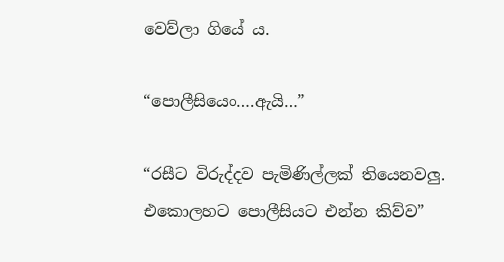වෙව්ලා ගියේ ය.

“පොලීසියෙං….ඇයි…”

“රසීට විරුද්දව පැමිණිල්ලක් තියෙනවලු. එකොලහට පොලීසියට එන්න කිව්ව”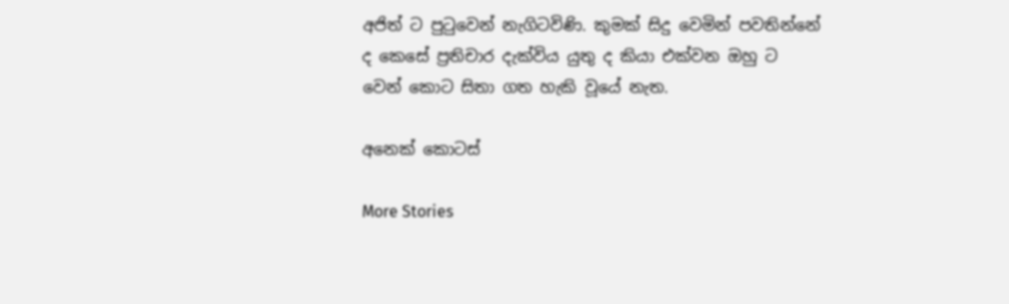අජිත් ට පුටුවෙන් නැගිටවිණි. කුමක් සිදු වෙමින් පවතින්නේ ද කෙසේ ප්‍රතිචාර දැක්විය යුතු ද කියා එක්වන ඔහු ට වෙන් කොට සිතා ගත හැකි වූයේ නැත.

අනෙක් කොටස්

More Stories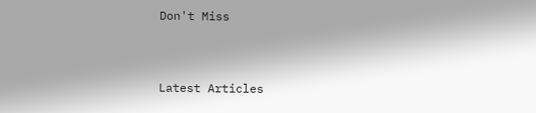Don't Miss


Latest Articles